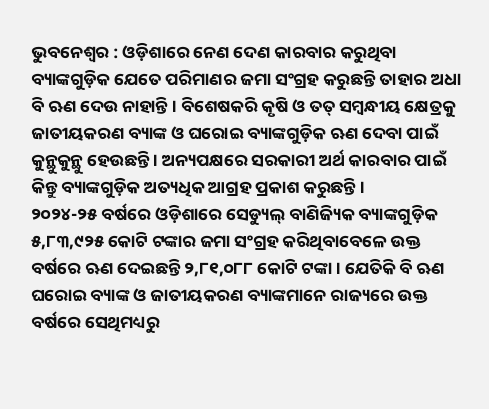ଭୁବନେଶ୍ୱର : ଓଡ଼ିଶାରେ ନେଣ ଦେଣ କାରବାର କରୁଥିବା ବ୍ୟାଙ୍କଗୁଡ଼ିକ ଯେତେ ପରିମାଣର ଜମା ସଂଗ୍ରହ କରୁଛନ୍ତି ତାହାର ଅଧା ବି ଋଣ ଦେଉ ନାହାନ୍ତି । ବିଶେଷକରି କୃଷି ଓ ତତ୍ ସମ୍ବନ୍ଧୀୟ କ୍ଷେତ୍ରକୁ ଜାତୀୟକରଣ ବ୍ୟାଙ୍କ ଓ ଘରୋଇ ବ୍ୟାଙ୍କଗୁଡ଼ିକ ଋଣ ଦେବା ପାଇଁ କୁନ୍ଥୁକୁନ୍ଥୁ ହେଉଛନ୍ତି । ଅନ୍ୟପକ୍ଷରେ ସରକାରୀ ଅର୍ଥ କାରବାର ପାଇଁ କିନ୍ତୁ ବ୍ୟାଙ୍କଗୁଡ଼ିକ ଅତ୍ୟଧିକ ଆଗ୍ରହ ପ୍ରକାଶ କରୁଛନ୍ତି ।
୨୦୨୪-୨୫ ବର୍ଷରେ ଓଡ଼ିଶାରେ ସେଡ୍ୟୁଲ୍ ବାଣିଜ୍ୟିକ ବ୍ୟାଙ୍କଗୁଡ଼ିକ ୫,୮୩,୯୨୫ କୋଟି ଟଙ୍କାର ଜମା ସଂଗ୍ରହ କରିଥିବାବେଳେ ଉକ୍ତ ବର୍ଷରେ ଋଣ ଦେଇଛନ୍ତି ୨,୮୧,୦୮୮ କୋଟି ଟଙ୍କା । ଯେତିକି ବି ଋଣ ଘରୋଇ ବ୍ୟାଙ୍କ ଓ ଜାତୀୟକରଣ ବ୍ୟାଙ୍କମାନେ ରାଜ୍ୟରେ ଉକ୍ତ ବର୍ଷରେ ସେଥିମଧ୍ୟରୁ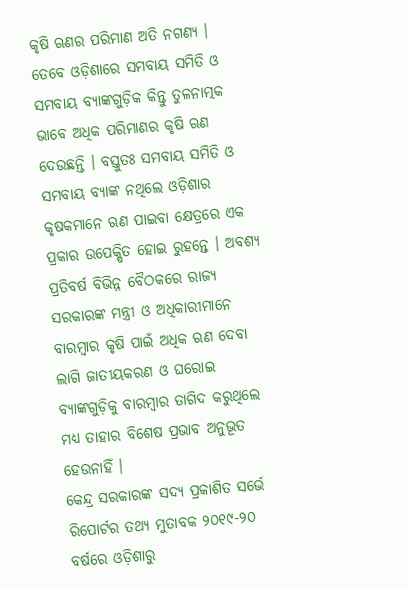କୃଷି ଋଣର ପରିମାଣ ଅତି ନଗଣ୍ୟ । ତେବେ ଓଡ଼ିଶାରେ ସମବାୟ ସମିତି ଓ ସମବାୟ ବ୍ୟାଙ୍କଗୁଡ଼ିକ କିନ୍ତୁ ତୁଳନାତ୍ମକ ଭାବେ ଅଧିକ ପରିମାଣର କୃଷି ଋଣ ଦେଉଛନ୍ତି । ବସ୍ତୁତଃ ସମବାୟ ସମିତି ଓ ସମବାୟ ବ୍ୟାଙ୍କ ନଥିଲେ ଓଡ଼ିଶାର କୃଷକମାନେ ଋଣ ପାଇବା କ୍ଷେତ୍ରରେ ଏକ ପ୍ରକାର ଉପେକ୍ଷିତ ହୋଇ ରୁହନ୍ତେ । ଅବଶ୍ୟ ପ୍ରତିବର୍ଷ ବିଭିନ୍ନ ବୈଠକରେ ରାଜ୍ୟ ସରକାରଙ୍କ ମନ୍ତ୍ରୀ ଓ ଅଧିକାରୀମାନେ ବାରମ୍ବାର କୃଷି ପାଇଁ ଅଧିକ ଋଣ ଦେବା ଲାଗି ଜାତୀୟକରଣ ଓ ଘରୋଇ ବ୍ୟାଙ୍କଗୁଡ଼ିକୁ ବାରମ୍ବାର ତାଗିଦ କରୁଥିଲେ ମଧ୍ୟ ତାହାର ବିଶେଷ ପ୍ରଭାବ ଅନୁଭୂତ ହେଉନାହିଁ ।
କେନ୍ଦ୍ର ସରକାରଙ୍କ ସଦ୍ୟ ପ୍ରକାଶିତ ସର୍ଭେ ରିପୋର୍ଟର ତଥ୍ୟ ମୁତାବକ ୨୦୧୯-୨୦ ବର୍ଷରେ ଓଡ଼ିଶାରୁ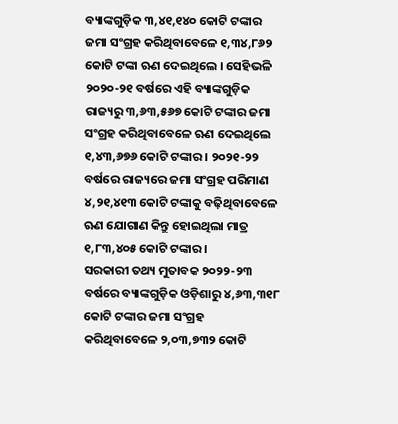ବ୍ୟାଙ୍କଗୁଡ଼ିକ ୩,୪୧,୧୪୦ କୋଟି ଟଙ୍କାର ଜମା ସଂଗ୍ରହ କରିଥିବାବେଳେ ୧,୩୪,୮୬୨ କୋଟି ଟଙ୍କା ଋଣ ଦେଇଥିଲେ । ସେହିଭଳି ୨୦୨୦-୨୧ ବର୍ଷରେ ଏହି ବ୍ୟାଙ୍କଗୁଡ଼ିକ ରାଜ୍ୟରୁ ୩,୬୩,୫୬୭ କୋଟି ଟଙ୍କାର ଜମା ସଂଗ୍ରହ କରିଥିବାବେଳେ ଋଣ ଦେଇଥିଲେ ୧,୪୩,୬୭୬ କୋଟି ଟଙ୍କାର । ୨୦୨୧-୨୨ ବର୍ଷରେ ରାଜ୍ୟରେ ଜମା ସଂଗ୍ରହ ପରିମାଣ ୪,୨୧,୪୧୩ କୋଟି ଟଙ୍କାକୁ ବଢ଼ିଥିବାବେଳେ ଋଣ ଯୋଗାଣ କିନ୍ତୁ ହୋଇଥିଲା ମାତ୍ର ୧,୮୩,୪୦୫ କୋଟି ଟଙ୍କାର ।
ସରକାରୀ ତଥ୍ୟ ମୁତାବକ ୨୦୨୨-୨୩ ବର୍ଷରେ ବ୍ୟାଙ୍କଗୁଡ଼ିକ ଓଡ଼ିଶାରୁ ୪,୬୩,୩୧୮ କୋଟି ଟଙ୍କାର ଜମା ସଂଗ୍ରହ କରିଥିବାବେଳେ ୨,୦୩,୭୩୨ କୋଟି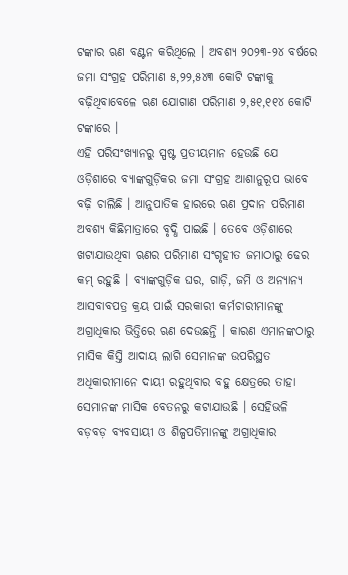ଟଙ୍କାର ଋଣ ବଣ୍ଟନ କରିଥିଲେ । ଅବଶ୍ୟ ୨୦୨୩-୨୪ ବର୍ଷରେ ଜମା ସଂଗ୍ରହ ପରିମାଣ ୫,୨୨,୫୪୩ କୋଟି ଟଙ୍କାକୁ ବଢ଼ିଥିବାବେଳେ ଋଣ ଯୋଗାଣ ପରିମାଣ ୨,୫୧,୧୧୪ କୋଟି ଟଙ୍କାରେ ।
ଏହି ପରିସଂଖ୍ୟାନରୁ ସ୍ପଷ୍ଟ ପ୍ରତୀୟମାନ ହେଉଛି ଯେ ଓଡ଼ିଶାରେ ବ୍ୟାଙ୍କଗୁଡ଼ିକର ଜମା ସଂଗ୍ରହ ଆଶାନୁରୂପ ଭାବେ ବଢ଼ି ଚାଲିଛି । ଆନୁପାତିକ ହାରରେ ଋଣ ପ୍ରଦାନ ପରିମାଣ ଅବଶ୍ୟ କିଛିମାତ୍ରାରେ ବୃଦ୍ଧି ପାଇଛି । ତେବେ ଓଡ଼ିଶାରେ ଖଟାଯାଉଥିବା ଋଣର ପରିମାଣ ସଂଗୃହୀତ ଜମାଠାରୁ ଢେର କମ୍ ରହୁଛି । ବ୍ୟାଙ୍କଗୁଡ଼ିକ ଘର, ଗାଡ଼ି, ଜମି ଓ ଅନ୍ୟାନ୍ୟ ଆସବାବପତ୍ର କ୍ରୟ ପାଇଁ ସରକାରୀ କର୍ମଚାରୀମାନଙ୍କୁ ଅଗ୍ରାଧିକାର ଭିତ୍ତିରେ ଋଣ ଦେଉଛନ୍ତି । କାରଣ ଏମାନଙ୍କଠାରୁ ମାସିକ କିସ୍ତି ଆଦାୟ ଲାଗି ସେମାନଙ୍କ ଉପରିସ୍ଥତ ଅଧିକାରୀମାନେ ଦାୟୀ ରହୁଥିବାର ବହୁ କ୍ଷେତ୍ରରେ ତାହା ସେମାନଙ୍କ ମାସିକ ବେତନରୁ କଟାଯାଉଛି । ସେହିଭଳି ବଡ଼ବଡ଼ ବ୍ୟବସାୟୀ ଓ ଶିଳ୍ପପତିମାନଙ୍କୁ ଅଗ୍ରାଧିକାର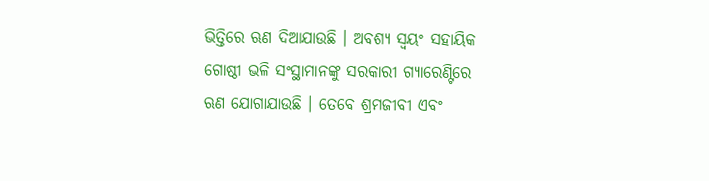ଭିତ୍ତିରେ ଋଣ ଦିଆଯାଉଛି । ଅବଶ୍ୟ ସ୍ୱୟଂ ସହାୟିକ ଗୋଷ୍ଠୀ ଭଳି ସଂସ୍ଥାମାନଙ୍କୁ ସରକାରୀ ଗ୍ୟାରେଣ୍ଟିରେ ଋଣ ଯୋଗାଯାଉଛି । ତେବେ ଶ୍ରମଜୀବୀ ଏବଂ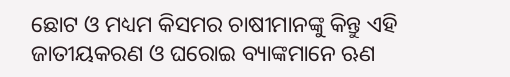ଛୋଟ ଓ ମଧ୍ୟମ କିସମର ଚାଷୀମାନଙ୍କୁ କିନ୍ତୁ ଏହି ଜାତୀୟକରଣ ଓ ଘରୋଇ ବ୍ୟାଙ୍କମାନେ ଋଣ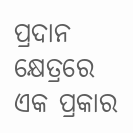ପ୍ରଦାନ କ୍ଷେତ୍ରରେ ଏକ ପ୍ରକାର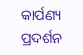କାର୍ପଣ୍ୟ ପ୍ରଦର୍ଶନ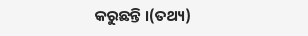କରୁଛନ୍ତି ।(ତଥ୍ୟ)